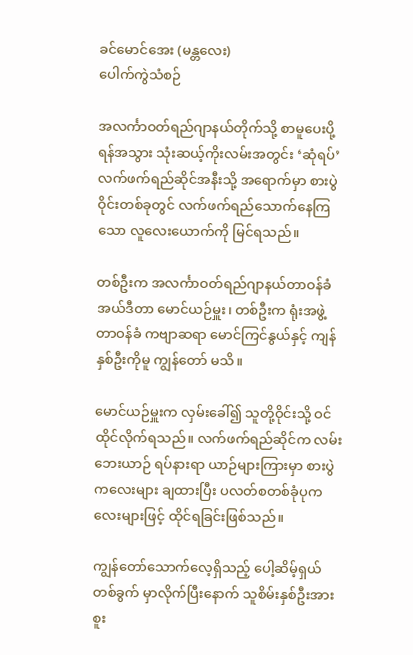ခင်မောင်အေး (မန္တလေး)
ပေါက်ကွဲသံစဉ်

အလင်္ကာဝတ်ရည်ဂျာနယ်တိုက်သို့ စာမူပေးပို့ရန်အသွား သုံးဆယ့်ကိုးလမ်းအတွင်း ‘ဆုံရပ်’ လက်ဖက်ရည်ဆိုင်အနီးသို့ အရောက်မှာ စားပွဲဝိုင်းတစ်ခုတွင် လက်ဖက်ရည်သောက်နေကြသော လူလေးယောက်ကို မြင်ရသည်။

တစ်ဦးက အလင်္ကာဝတ်ရည်ဂျာနယ်တာဝန်ခံအယ်ဒီတာ မောင်ယဉ်မှူး၊ တစ်ဦးက ရုံးအဖွဲ့တာဝန်ခံ ကဗျာဆရာ မောင်ကြင်နွယ်နှင့် ကျန်နှစ်ဦးကိုမူ ကျွန်တော် မသိ။

မောင်ယဉ်မှူးက လှမ်းခေါ်၍ သူတို့ဝိုင်းသို့ ဝင်ထိုင်လိုက်ရသည်။ လက်ဖက်ရည်ဆိုင်က လမ်းဘေးယာဉ် ရပ်နားရာ ယာဉ်များကြားမှာ စားပွဲကလေးများ ချထားပြီး ပလတ်စတစ်ခုံပုကလေးများဖြင့် ထိုင်ရခြင်းဖြစ်သည်။

ကျွန်တော်သောက်လေ့ရှိသည့် ပေါ့ဆိမ့်ရှယ်တစ်ခွက် မှာလိုက်ပြီးနောက် သူစိမ်းနှစ်ဦးအား စူး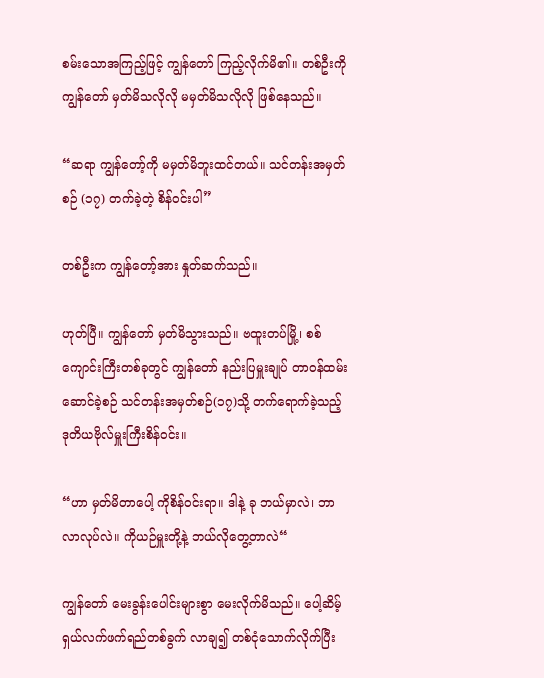စမ်းသောအကြည့်ဖြင့် ကျွန်တော် ကြည့်လိုက်မိ၏။ တစ်ဦးကို ကျွန်တော် မှတ်မိသလိုလို မမှတ်မိသလိုလို ဖြစ်နေသည်။

“ဆရာ ကျွန်တော့်ကို မမှတ်မိဘူးထင်တယ်။ သင်တန်းအမှတ်စဉ် (၁၇) တက်ခဲ့တဲ့ စိန်ဝင်းပါ”

တစ်ဦးက ကျွန်တော့်အား နှုတ်ဆက်သည်။

ဟုတ်ပြီ။ ကျွန်တော် မှတ်မိသွားသည်။ ဗထူးတပ်မြို့၊ စစ်ကျောင်းကြီးတစ်ခုတွင် ကျွန်တော် နည်းပြမှူးချုပ် တာဝန်ထမ်းဆောင်ခဲ့စဉ် သင်တန်းအမှတ်စဉ်(၁၇)သို့ တက်ရောက်ခဲ့သည့် ဒုတိယဗိုလ်မှူးကြီးစိန်ဝင်း။

“ဟာ မှတ်မိတာပေါ့ ကိုစိန်ဝင်းရာ။ ဒါနဲ့ ခု ဘယ်မှာလဲ၊ ဘာလာလုပ်လဲ။ ကိုယဉ်မှူးတို့နဲ့ ဘယ်လိုတွေ့တာလဲ“

ကျွန်တော် မေးခွန်းပေါင်းများစွာ မေးလိုက်မိသည်။ ပေါ့ဆိမ့်ရှယ်လက်ဖက်ရည်တစ်ခွက် လာချ၍ တစ်ငုံသောက်လိုက်ပြီး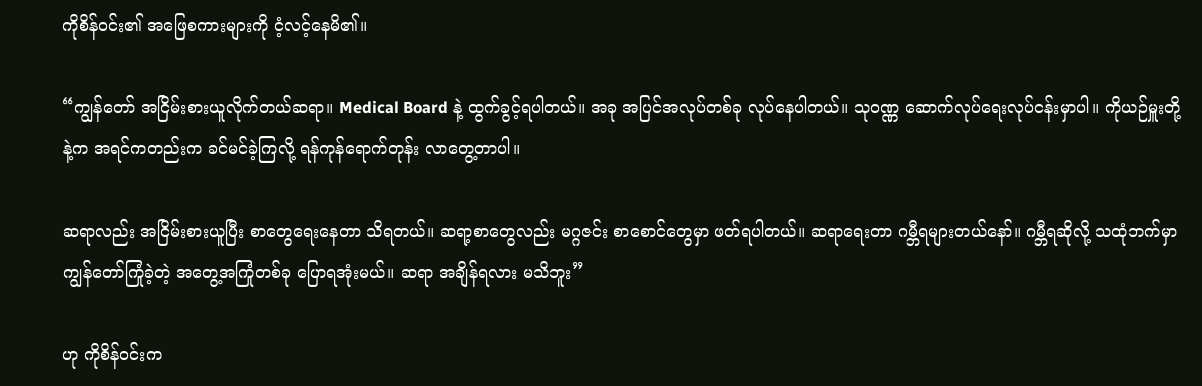ကိုစိန်ဝင်း၏ အဖြေစကားများကို ငံ့လင့်နေမိ၏။

“ကျွန်တော် အငြိမ်းစားယူလိုက်တယ်ဆရာ။ Medical Board နဲ့ ထွက်ခွင့်ရပါတယ်။ အခု အပြင်အလုပ်တစ်ခု လုပ်နေပါတယ်။ သုဝဏ္ဏ ဆောက်လုပ်ရေးလုပ်ငန်းမှာပါ။ ကိုယဉ်မှူးတို့နဲ့က အရင်ကတည်းက ခင်မင်ခဲ့ကြလို့ ရန်ကုန်ရောက်တုန်း လာတွေ့တာပါ။

ဆရာလည်း အငြိမ်းစားယူပြီး စာတွေရေးနေတာ သိရတယ်။ ဆရာ့စာတွေလည်း မဂ္ဂဇင်း စာစောင်တွေမှာ ဖတ်ရပါတယ်။ ဆရာရေးတာ ဂမ္ဘီရများတယ်နော်။ ဂမ္ဘီရဆိုလို့ သထုံဘက်မှာ ကျွန်တော်ကြုံခဲ့တဲ့ အတွေ့အကြုံတစ်ခု ပြောရအုံးမယ်။ ဆရာ အချိန်ရလား မသိဘူး”

ဟု ကိုစိန်ဝင်းက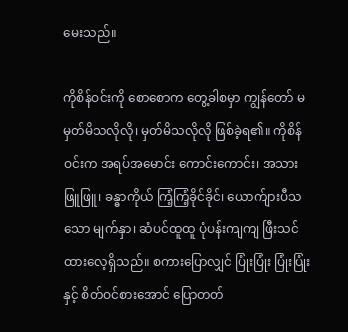မေးသည်။

ကိုစိန်ဝင်းကို စောစောက တွေ့ခါစမှာ ကျွန်တော် မမှတ်မိသလိုလို၊ မှတ်မိသလိုလို ဖြစ်ခဲ့ရ၏။ ကိုစိန်ဝင်းက အရပ်အမောင်း ကောင်းကောင်း၊ အသားဖြူဖြူ၊ ခန္ဓာကိုယ် ကြံ့ကြံ့ခိုင်ခိုင်၊ ယောက်ျားပီသသော မျက်နှာ၊ ဆံပင်ထူထူ ပုံပန်းကျကျ ဖြီးသင်ထားလေ့ရှိသည်။ စကားပြောလျှင် ပြုံးပြုံး ပြုံးပြုံးနှင့် စိတ်ဝင်စားအောင် ပြောတတ်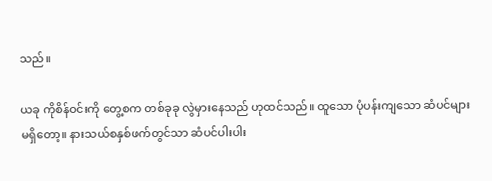သည်။

ယခု ကိုစိန်ဝင်းကို တွေ့စက တစ်ခုခု လွဲမှားနေသည် ဟုထင်သည်။ ထူသော ပုံပန်းကျသော ဆံပင်များ မရှိတော့။ နားသယ်စနှစ်ဖက်တွင်သာ ဆံပင်ပါးပါး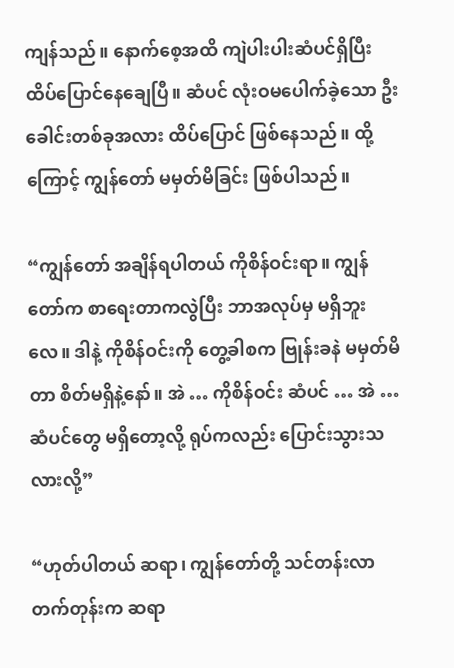ကျန်သည်။ နောက်စေ့အထိ ကျဲပါးပါးဆံပင်ရှိပြီး ထိပ်ပြောင်နေချေပြီ။ ဆံပင် လုံးဝမပေါက်ခဲ့သော ဦးခေါင်းတစ်ခုအလား ထိပ်ပြောင် ဖြစ်နေသည်။ ထို့ ကြောင့် ကျွန်တော် မမှတ်မိခြင်း ဖြစ်ပါသည်။

“ကျွန်တော် အချိန်ရပါတယ် ကိုစိန်ဝင်းရာ။ ကျွန်တော်က စာရေးတာကလွဲပြီး ဘာအလုပ်မှ မရှိဘူးလေ။ ဒါနဲ့ ကိုစိန်ဝင်းကို တွေ့ခါစက ဗြုန်းခနဲ မမှတ်မိတာ စိတ်မရှိနဲ့နော်။ အဲ … ကိုစိန်ဝင်း ဆံပင် … အဲ … ဆံပင်တွေ မရှိတော့လို့ ရုပ်ကလည်း ပြောင်းသွားသလားလို့”

“ဟုတ်ပါတယ် ဆရာ၊ ကျွန်တော်တို့ သင်တန်းလာတက်တုန်းက ဆရာ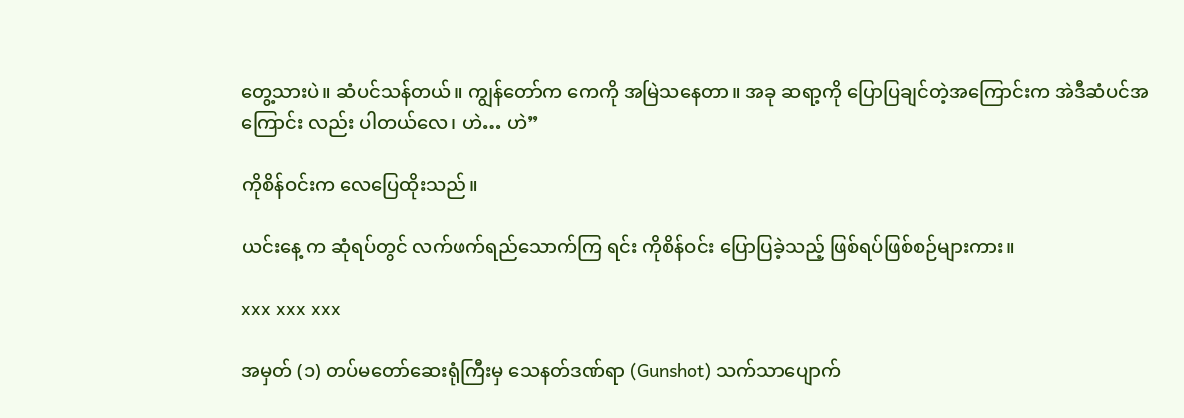တွေ့သားပဲ။ ဆံပင်သန်တယ်။ ကျွန်တော်က ကေကို အမြဲသနေတာ။ အခု ဆရာ့ကို ပြောပြချင်တဲ့အကြောင်းက အဲဒီဆံပင်အကြောင်း လည်း ပါတယ်လေ၊ ဟဲ… ဟဲ”

ကိုစိန်ဝင်းက လေပြေထိုးသည်။

ယင်းနေ့ က ဆုံရပ်တွင် လက်ဖက်ရည်သောက်ကြ ရင်း ကိုစိန်ဝင်း ပြောပြခဲ့သည့် ဖြစ်ရပ်ဖြစ်စဉ်များကား။

xxx xxx xxx

အမှတ် (၁) တပ်မတော်ဆေးရုံကြီးမှ သေနတ်ဒဏ်ရာ (Gunshot) သက်သာပျောက်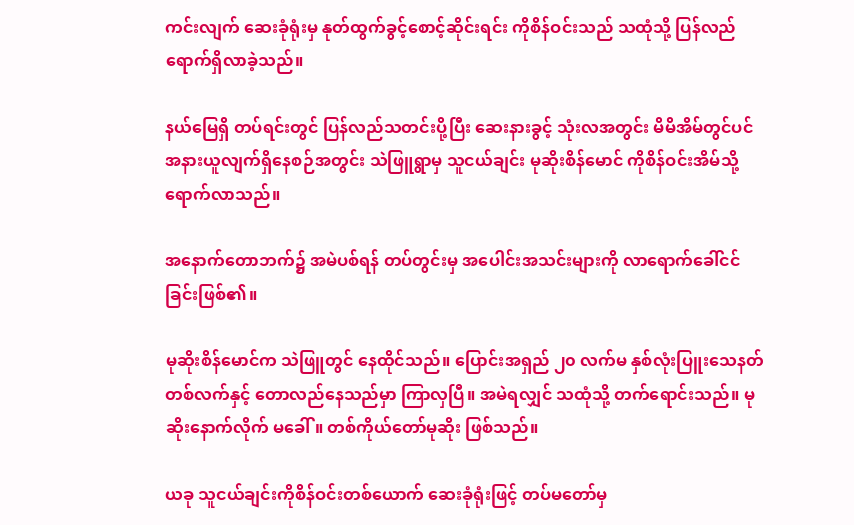ကင်းလျက် ဆေးခုံရုံးမှ နုတ်ထွက်ခွင့်စောင့်ဆိုင်းရင်း ကိုစိန်ဝင်းသည် သထုံသို့ ပြန်လည်ရောက်ရှိလာခဲ့သည်။

နယ်မြေရှိ တပ်ရင်းတွင် ပြန်လည်သတင်းပို့ပြီး ဆေးနားခွင့် သုံးလအတွင်း မိမိအိမ်တွင်ပင် အနားယူလျက်ရှိနေစဉ်အတွင်း သဲဖြူရွာမှ သူငယ်ချင်း မုဆိုးစိန်မောင် ကိုစိန်ဝင်းအိမ်သို့ ရောက်လာသည်။

အနောက်တောဘက်၌ အမဲပစ်ရန် တပ်တွင်းမှ အပေါင်းအသင်းများကို လာရောက်ခေါ်ငင်ခြင်းဖြစ်၏။

မုဆိုးစိန်မောင်က သဲဖြူတွင် နေထိုင်သည်။ ပြောင်းအရှည် ၂၀ လက်မ နှစ်လုံးပြူးသေနတ်တစ်လက်နှင့် တောလည်နေသည်မှာ ကြာလှပြီ။ အမဲရလျှင် သထုံသို့ တက်ရောင်းသည်။ မုဆိုးနောက်လိုက် မခေါ်။ တစ်ကိုယ်တော်မုဆိုး ဖြစ်သည်။

ယခု သူငယ်ချင်းကိုစိန်ဝင်းတစ်ယောက် ဆေးခုံရုံးဖြင့် တပ်မတော်မှ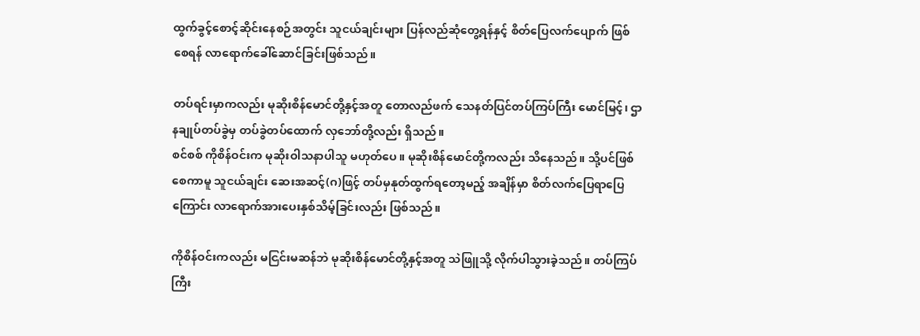ထွက်ခွင့်စောင့်ဆိုင်းနေစဉ်အတွင်း သူငယ်ချင်းများ ပြန်လည်ဆုံတွေ့ရန်နှင့် စိတ်ပြေလက်ပျောက် ဖြစ်စေရန် လာရောက်ခေါ်ဆောင်ခြင်းဖြစ်သည်။

တပ်ရင်းမှာကလည်း မုဆိုးစိန်မောင်တို့နှင့်အတူ တောလည်ဖက် သေနတ်ပြင်တပ်ကြပ်ကြီး မောင်မြင့်၊ ဌာနချုပ်တပ်ခွဲမှ တပ်ခွဲတပ်ထောက် လှဘော်တို့လည်း ရှိသည်။
စင်စစ် ကိုစိန်ဝင်းက မုဆိုးဝါသနာပါသူ မဟုတ်ပေ။ မုဆိုးစိန်မောင်တို့ကလည်း သိနေသည်။ သို့ပင်ဖြစ်စေကာမူ သူငယ်ချင်း ဆေးအဆင့်(ဂ)ဖြင့် တပ်မှနုတ်ထွက်ရတော့မည့် အချိန်မှာ စိတ်လက်ပြေရာပြေကြောင်း လာရောက်အားပေးနှစ်သိမ့်ခြင်းလည်း ဖြစ်သည်။

ကိုစိန်ဝင်းကလည်း မငြင်းမဆန်ဘဲ မုဆိုးစိန်မောင်တို့နှင့်အတူ သဲဖြူသို့ လိုက်ပါသွားခဲ့သည်။ တပ်ကြပ်ကြီး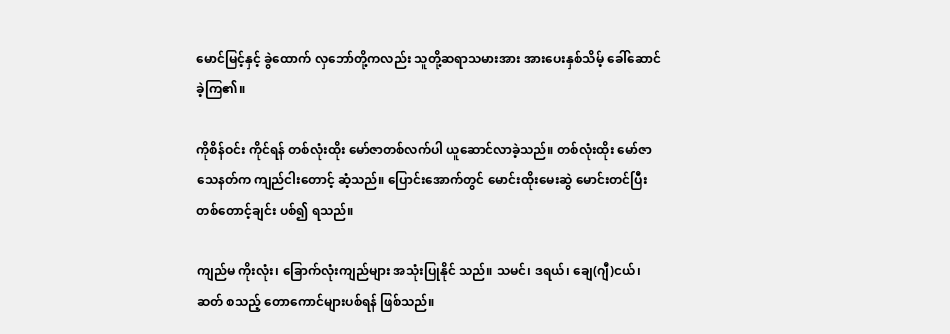မောင်မြင့်နှင့် ခွဲထောက် လှဘော်တို့ကလည်း သူတို့ဆရာသမားအား အားပေးနှစ်သိမ့် ခေါ်ဆောင်ခဲ့ကြ၏။

ကိုစိန်ဝင်း ကိုင်ရန် တစ်လုံးထိုး မော်ဇာတစ်လက်ပါ ယူဆောင်လာခဲ့သည်။ တစ်လုံးထိုး မော်ဇာသေနတ်က ကျည်ငါးတောင့် ဆံ့သည်။ ပြောင်းအောက်တွင် မောင်းထိုးမေးဆွဲ မောင်းတင်ပြီး တစ်တောင့်ချင်း ပစ်၍ ရသည်။

ကျည်မ ကိုးလုံး၊ ခြောက်လုံးကျည်များ အသုံးပြုနိုင် သည်။ သမင်၊ ဒရယ်၊ ချေ(ဂျီ)ငယ်၊ ဆတ် စသည့် တောကောင်များပစ်ရန် ဖြစ်သည်။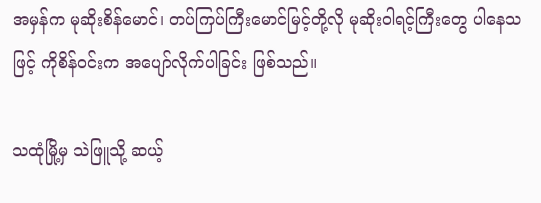အမှန်က မုဆိုးစိန်မောင်၊ တပ်ကြပ်ကြီးမောင်မြင့်တို့လို မုဆိုးဝါရင့်ကြီးတွေ ပါနေသဖြင့် ကိုစိန်ဝင်းက အပျော်လိုက်ပါခြင်း ဖြစ်သည်။

သထုံမြို့မှ သဲဖြူသို့ ဆယ့်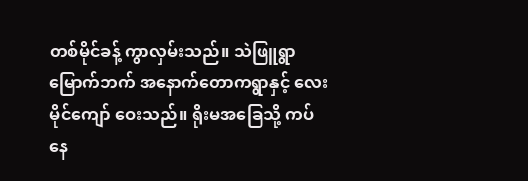တစ်မိုင်ခန့် ကွာလှမ်းသည်။ သဲဖြူရွာ မြောက်ဘက် အနောက်တောကရွာနှင့် လေးမိုင်ကျော် ဝေးသည်။ ရိုးမအခြေသို့ ကပ်နေ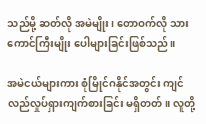သည်မို့ ဆတ်လို အမဲမျိုး၊ တောဝက်လို သားကောင်ကြီးမျိုး ပေါများခြင်းဖြစ်သည်။

အမဲငယ်များကား စုံမြိုင်ဂနိုင်အတွင်း ကျင်လည်လှုပ်ရှားကျက်စားခြင်း မရှိတတ်။ လူတို့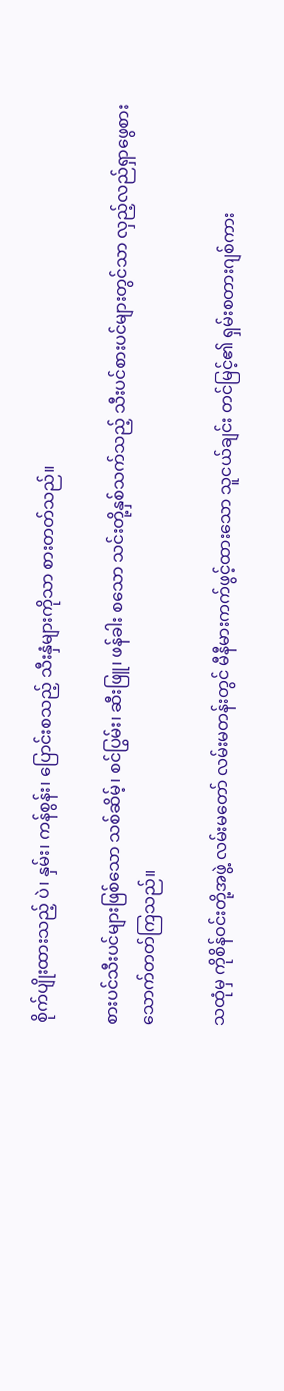စိုက်ပျိုးထားသည့် ပဲ၊ နှမ်း၊ ကန်စွန်း၊ ပြောင်းစသည့် သီးနှံများကိုသာ စားတတ်သည်။

စားပင်သီးပင်များဖြစ်သော သစ်ဆိမ့်၊ စင်ပြွမ်း၊ ဆီးဖြူ၊ ဖန်ခါး စသော သင်းတို့နှစ်သက်သည့် သီးပင်စားပင်များတွင်သာ လှည့်လည်ရှာဖွေစားသောက်တတ်ကြသည်။

သထုံမှ ကိုစိန်ဝင်းတို့အဖွဲ့ လမ်းမတော် လမ်းမတန်းတွင် မီနီမားကက်ဖွင့်ထားသော သူငယ်ချင်း တင်မြင့်၏ ရှမ်းစတားဂျစ်ကား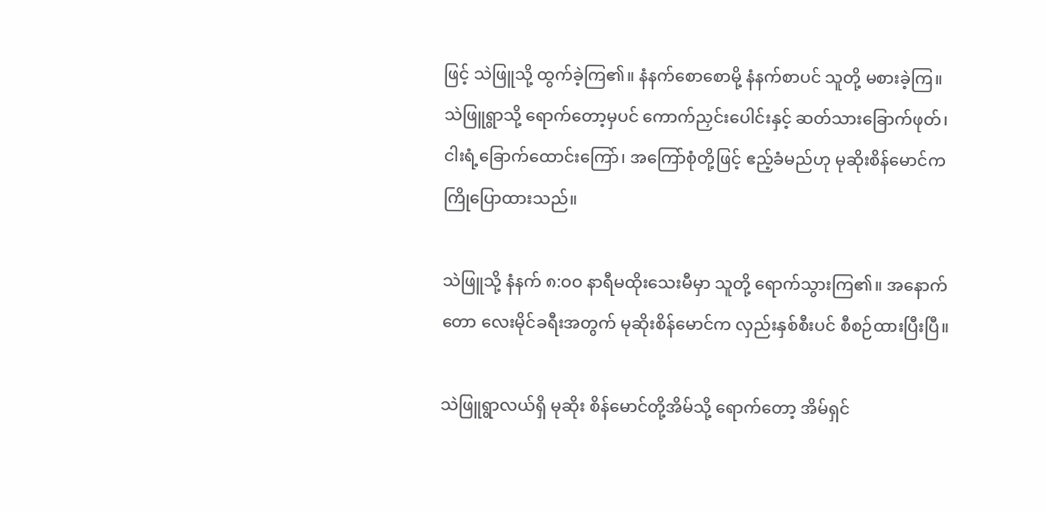ဖြင့် သဲဖြူသို့ ထွက်ခဲ့ကြ၏။ နံနက်စောစောမို့ နံနက်စာပင် သူတို့ မစားခဲ့ကြ။ သဲဖြူရွာသို့ ရောက်တော့မှပင် ကောက်ညှင်းပေါင်းနှင့် ဆတ်သားခြောက်ဖုတ်၊ ငါးရံ့ခြောက်ထောင်းကြော်၊ အကြော်စုံတို့ဖြင့် ဧည့်ခံမည်ဟု မုဆိုးစိန်မောင်က ကြိုပြောထားသည်။

သဲဖြူသို့ နံနက် ၈:ဝဝ နာရီမထိုးသေးမီမှာ သူတို့ ရောက်သွားကြ၏။ အနောက်တော လေးမိုင်ခရီးအတွက် မုဆိုးစိန်မောင်က လှည်းနှစ်စီးပင် စီစဉ်ထားပြီးပြီ။

သဲဖြူရွာလယ်ရှိ မုဆိုး စိန်မောင်တို့အိမ်သို့ ရောက်တော့ အိမ်ရှင်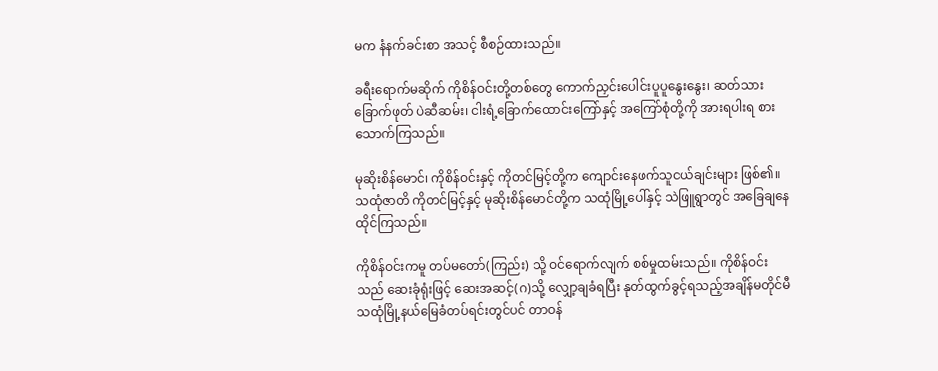မက နံနက်ခင်းစာ အသင့် စီစဉ်ထားသည်။

ခရီးရောက်မဆိုက် ကိုစိန်ဝင်းတို့တစ်တွေ ကောက်ညှင်းပေါင်းပူပူနွေးနွေး၊ ဆတ်သားခြောက်ဖုတ် ပဲဆီဆမ်း၊ ငါးရံ့ခြောက်ထောင်းကြော်နှင့် အကြော်စုံတို့ကို အားရပါးရ စားသောက်ကြသည်။

မုဆိုးစိန်မောင်၊ ကိုစိန်ဝင်းနှင့် ကိုတင်မြင့်တို့က ကျောင်းနေဖက်သူငယ်ချင်းများ ဖြစ်၏။ သထုံဇာတိ ကိုတင်မြင့်နှင့် မုဆိုးစိန်မောင်တို့က သထုံမြို့ပေါ်နှင့် သဲဖြူရွာတွင် အခြေချနေထိုင်ကြသည်။

ကိုစိန်ဝင်းကမူ တပ်မတော်(ကြည်း) သို့ ဝင်ရောက်လျက် စစ်မှုထမ်းသည်။ ကိုစိန်ဝင်းသည် ဆေးခုံရုံးဖြင့် ဆေးအဆင့်(ဂ)သို့ လျှော့ချခံရပြီး နုတ်ထွက်ခွင့်ရသည့်အချိန်မတိုင်မီ သထုံမြို့နယ်မြေခံတပ်ရင်းတွင်ပင် တာဝန်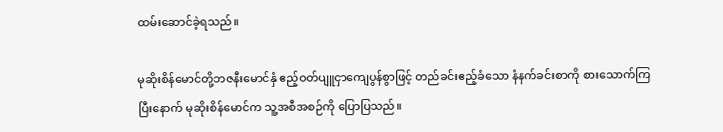ထမ်းဆောင်ခဲ့ရသည်။

မုဆိုးစိန်မောင်တို့ဘဇနီးမောင်နှံ ဧည့်ဝတ်ပျူငှာကျေပွန်စွာဖြင့် တည်ခင်းဧည့်ခံသော နံနက်ခင်းစာကို စားသောက်ကြပြီးနောက် မုဆိုးစိန်မောင်က သူ့အစီအစဉ်ကို ပြောပြသည်။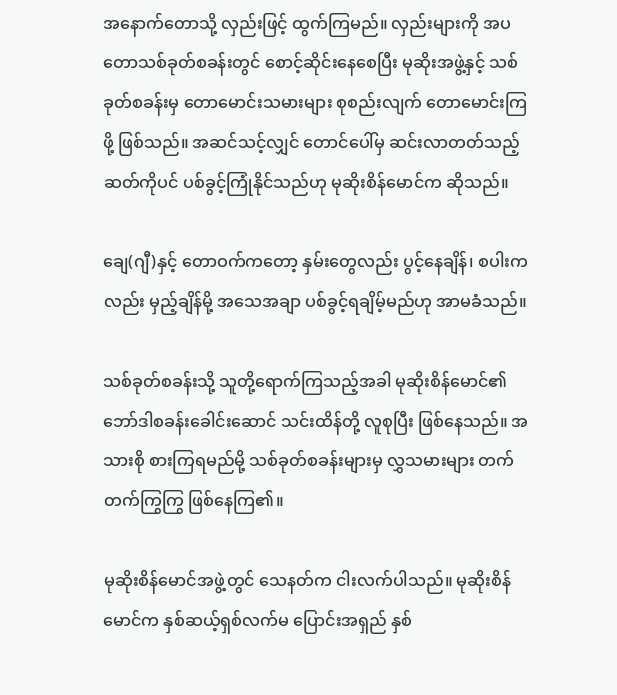အနောက်တောသို့ လှည်းဖြင့် ထွက်ကြမည်။ လှည်းများကို အပတောသစ်ခုတ်စခန်းတွင် စောင့်ဆိုင်းနေစေပြီး မုဆိုးအဖွဲ့နှင့် သစ်ခုတ်စခန်းမှ တောမောင်းသမားများ စုစည်းလျက် တောမောင်းကြဖို့ ဖြစ်သည်။ အဆင်သင့်လျှင် တောင်ပေါ်မှ ဆင်းလာတတ်သည့် ဆတ်ကိုပင် ပစ်ခွင့်ကြုံနိုင်သည်ဟု မုဆိုးစိန်မောင်က ဆိုသည်။

ချေ(ဂျီ)နှင့် တောဝက်ကတော့ နှမ်းတွေလည်း ပွင့်နေချိန်၊ စပါးကလည်း မှည့်ချိန်မို့ အသေအချာ ပစ်ခွင့်ရချိမ့်မည်ဟု အာမခံသည်။

သစ်ခုတ်စခန်းသို့ သူတို့ရောက်ကြသည့်အခါ မုဆိုးစိန်မောင်၏ ဘော်ဒါစခန်းခေါင်းဆောင် သင်းထိန်တို့ လူစုပြီး ဖြစ်နေသည်။ အသားစို စားကြရမည်မို့ သစ်ခုတ်စခန်းများမှ လွှသမားများ တက်တက်ကြွကြွ ဖြစ်နေကြ၏။

မုဆိုးစိန်မောင်အဖွဲ့တွင် သေနတ်က ငါးလက်ပါသည်။ မုဆိုးစိန်မောင်က နှစ်ဆယ့်ရှစ်လက်မ ပြောင်းအရှည် နှစ်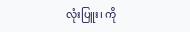လုံးပြူး၊ ကို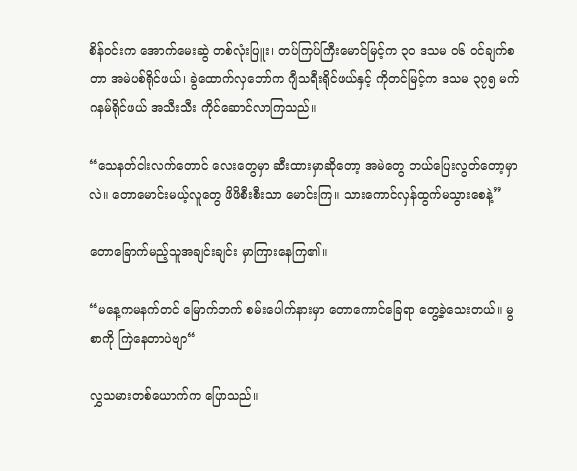စိန်ဝင်းက အောက်မေးဆွဲ တစ်လုံးပြူး၊ တပ်ကြပ်ကြီးမောင်မြင့်က ၃ဝ ဒသမ ဝ၆ ဝင်ချက်စတာ အမဲပစ်ရိုင်ဖယ်၊ ခွဲထောက်လှဘော်က ဂျီသရီးရိုင်ဖယ်နှင့် ကိုတင်မြင့်က ဒသမ ၃၇၅ မက်ဂနမ်ရိုင်ဖယ် အသီးသီး ကိုင်ဆောင်လာကြသည်။

“သေနတ်ငါးလက်တောင် လေးတွေမှာ ဆီးထားမှာဆိုတော့ အမဲတွေ ဘယ်ပြေးလွတ်တော့မှာလဲ။ တောမောင်းမယ့်လူတွေ ဖိဖိစီးစီးသာ မောင်းကြ။ သားကောင်လှန်ထွက်မသွားစေနဲ့”

တောခြောက်မည့်သူအချင်းချင်း မှာကြားနေကြ၏။

“မနေ့ကမနက်တင် မြောက်ဘက် စမ်းပေါက်နားမှာ တောကောင်ခြေရာ တွေ့ခဲ့သေးတယ်။ မွစာကို ကြဲနေတာပဲဗျာ“

လွှသမားတစ်ယောက်က ပြောသည်။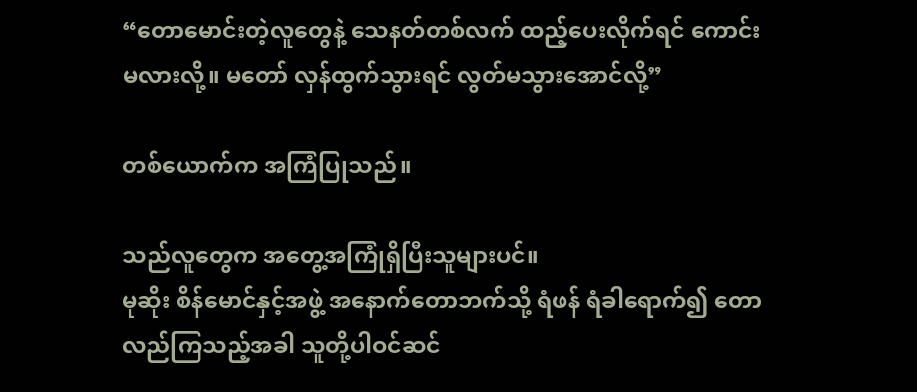“တောမောင်းတဲ့လူတွေနဲ့ သေနတ်တစ်လက် ထည့်ပေးလိုက်ရင် ကောင်းမလားလို့။ မတော် လှန်ထွက်သွားရင် လွတ်မသွားအောင်လို့”

တစ်ယောက်က အကြံပြုသည်။

သည်လူတွေက အတွေ့အကြုံရှိပြီးသူများပင်။
မုဆိုး စိန်မောင်နှင့်အဖွဲ့ အနောက်တောဘက်သို့ ရံဖန် ရံခါရောက်၍ တောလည်ကြသည့်အခါ သူတို့ပါဝင်ဆင်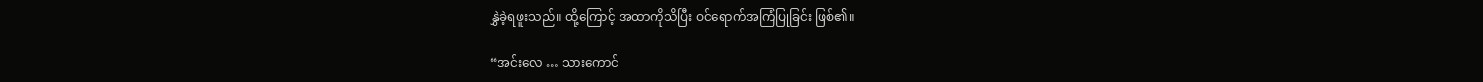နွှဲခဲ့ရဖူးသည်။ ထို့ကြောင့် အထာကိုသိပြီး ဝင်ရောက်အကြံပြုခြင်း ဖြစ်၏။

“အင်းလေ … သားကောင်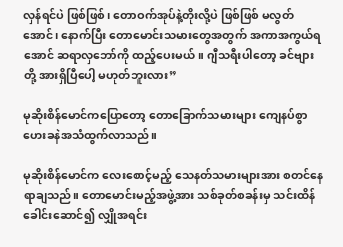လှန်ရင်ပဲ ဖြစ်ဖြစ်၊ တောဝက်အုပ်နဲ့တိုးလို့ပဲ ဖြစ်ဖြစ် မလွတ်အောင်၊ နောက်ပြီး တောမောင်းသမားတွေအတွက် အကာအကွယ်ရအောင် ဆရာလှဘော်ကို ထည့်ပေးမယ်။ ဂျီသရီးပါတော့ ခင်ဗျားတို့ အားရှိပြီပေါ့ မဟုတ်ဘူးလား”

မုဆိုးစိန်မောင်ကပြောတော့ တောခြောက်သမားများ ကျေနပ်စွာ ဟေးခနဲအသံထွက်လာသည်။

မုဆိုးစိန်မောင်က လေးစောင့်မည့် သေနတ်သမားများအား စတင်နေရာချသည်။ တောမောင်းမည့်အဖွဲ့အား သစ်ခုတ်စခန်းမှ သင်းထိန်ခေါင်းဆောင်၍ လျှိုအရင်း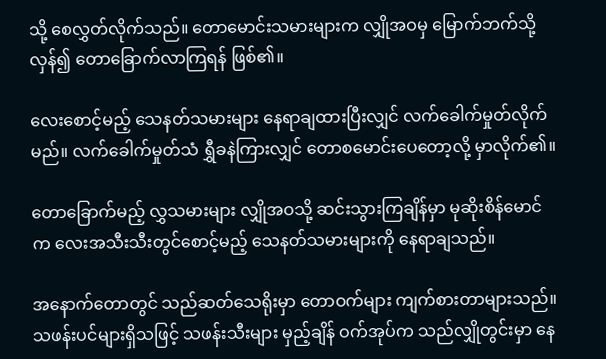သို့ စေလွှတ်လိုက်သည်။ တောမောင်းသမားများက လျှိုအဝမှ မြောက်ဘက်သို့လှန်၍ တောခြောက်လာကြရန် ဖြစ်၏။

လေးစောင့်မည့် သေနတ်သမားများ နေရာချထားပြီးလျှင် လက်ခေါက်မှုတ်လိုက်မည်။ လက်ခေါက်မှုတ်သံ ရွှီခနဲကြားလျှင် တောစမောင်းပေတော့လို့ မှာလိုက်၏။

တောခြောက်မည့် လွှသမားများ လျှိုအဝသို့ ဆင်းသွားကြချိန်မှာ မုဆိုးစိန်မောင်က လေးအသီးသီးတွင်စောင့်မည့် သေနတ်သမားများကို နေရာချသည်။

အနောက်တောတွင် သည်ဆတ်သေရိုးမှာ တောဝက်များ ကျက်စားတာများသည်။ သဖန်းပင်များရှိသဖြင့် သဖန်းသီးများ မှည့်ချိန် ဝက်အုပ်က သည်လျှိုတွင်းမှာ နေ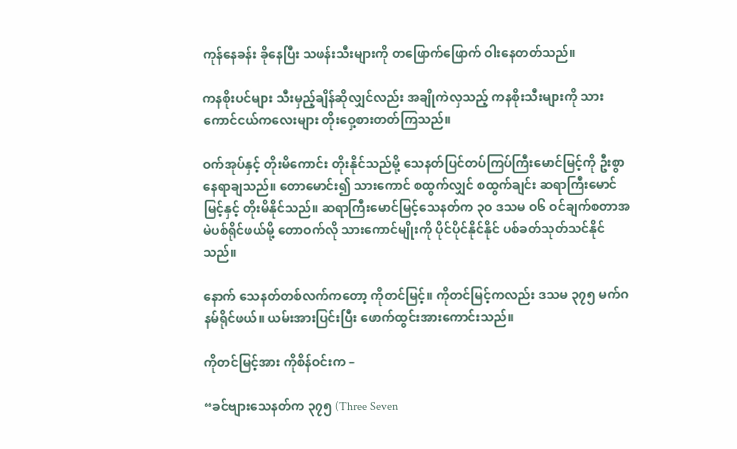ကုန်နေခန်း ခိုနေပြီး သဖန်းသီးများကို တဖြောက်ဖြောက် ဝါးနေတတ်သည်။

ကနစိုးပင်များ သီးမှည့်ချိန်ဆိုလျှင်လည်း အချိုကဲလှသည့် ကနစိုးသီးများကို သားကောင်ငယ်ကလေးများ တိုးဝှေ့စားတတ်ကြသည်။

ဝက်အုပ်နှင့် တိုးမိကောင်း တိုးနိုင်သည်မို့ သေနတ်ပြင်တပ်ကြပ်ကြီးမောင်မြင့်ကို ဦးစွာ နေရာချသည်။ တောမောင်း၍ သားကောင် စထွက်လျှင် စထွက်ချင်း ဆရာကြီးမောင်မြင့်နှင့် တိုးမိနိုင်သည်။ ဆရာကြီးမောင်မြင့်သေနတ်က ၃ဝ ဒသမ ဝ၆ ဝင်ချက်စတာအမဲပစ်ရိုင်ဖယ်မို့ တောဝက်လို သားကောင်မျိုးကို ပိုင်ပိုင်နိုင်နိုင် ပစ်ခတ်သုတ်သင်နိုင်သည်။

နောက် သေနတ်တစ်လက်ကတော့ ကိုတင်မြင့်။ ကိုတင်မြင့်ကလည်း ဒသမ ၃၇၅ မက်ဂနမ်ရိုင်ဖယ်။ ယမ်းအားပြင်းပြီး ဖောက်ထွင်းအားကောင်းသည်။

ကိုတင်မြင့်အား ကိုစိန်ဝင်းက –

“ခင်ဗျားသေနတ်က ၃၇၅ (Three Seven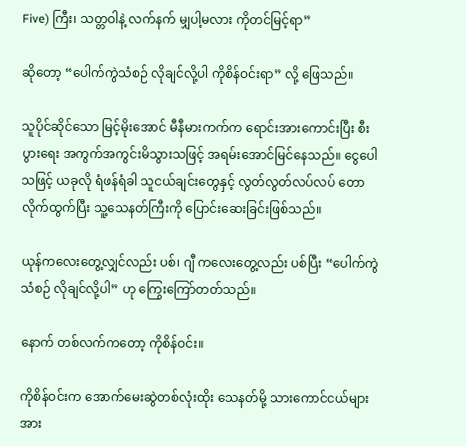Five) ကြီး၊ သတ္တဝါနဲ့ လက်နက် မျှပါ့မလား ကိုတင်မြင့်ရာ”

ဆိုတော့ “ပေါက်ကွဲသံစဉ် လိုချင်လို့ပါ ကိုစိန်ဝင်းရာ” လို့ ဖြေသည်။

သူပိုင်ဆိုင်သော မြင့်မိုးအောင် မီနီမားကက်က ရောင်းအားကောင်းပြီး စီးပွားရေး အကွက်အကွင်းမိသွားသဖြင့် အရမ်းအောင်မြင်နေသည်။ ငွေပေါသဖြင့် ယခုလို ရံဖန်ရံခါ သူငယ်ချင်းတွေနှင့် လွတ်လွတ်လပ်လပ် တောလိုက်ထွက်ပြီး သူ့သေနတ်ကြီးကို ပြောင်းဆေးခြင်းဖြစ်သည်။

ယုန်ကလေးတွေ့လျှင်လည်း ပစ်၊ ဂျီ ကလေးတွေ့လည်း ပစ်ပြီး “ပေါက်ကွဲသံစဉ် လိုချင်လို့ပါ” ဟု ကြွေးကြော်တတ်သည်။

နောက် တစ်လက်ကတော့ ကိုစိန်ဝင်း။

ကိုစိန်ဝင်းက အောက်မေးဆွဲတစ်လုံးထိုး သေနတ်မို့ သားကောင်ငယ်များအား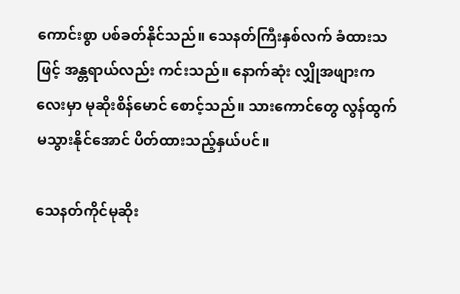ကောင်းစွာ ပစ်ခတ်နိုင်သည်။ သေနတ်ကြီးနှစ်လက် ခံထားသဖြင့် အန္တရာယ်လည်း ကင်းသည်။ နောက်ဆုံး လျှိုအဖျားကလေးမှာ မုဆိုးစိန်မောင် စောင့်သည်။ သားကောင်တွေ လွန်ထွက်မသွားနိုင်အောင် ပိတ်ထားသည့်နှယ်ပင်။

သေနတ်ကိုင်မုဆိုး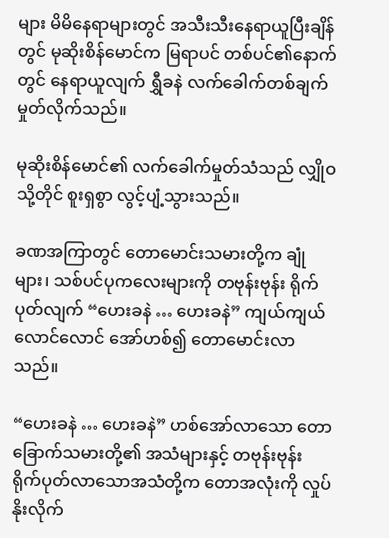များ မိမိနေရာများတွင် အသီးသီးနေရာယူပြီးချိန်တွင် မုဆိုးစိန်မောင်က မြရာပင် တစ်ပင်၏နောက်တွင် နေရာယူလျက် ရွှီခနဲ လက်ခေါက်တစ်ချက် မှုတ်လိုက်သည်။

မုဆိုးစိန်မောင်၏ လက်ခေါက်မှုတ်သံသည် လျှိုဝ သို့တိုင် စူးရှစွာ လွင့်ပျံ့သွားသည်။

ခဏအကြာတွင် တောမောင်းသမားတို့က ချုံများ၊ သစ်ပင်ပုကလေးများကို တဗုန်းဗုန်း ရိုက်ပုတ်လျက် “ဟေးခနဲ … ဟေးခနဲ” ကျယ်ကျယ်လောင်လောင် အော်ဟစ်၍ တောမောင်းလာသည်။

“ဟေးခနဲ … ဟေးခနဲ” ဟစ်အော်လာသော တောခြောက်သမားတို့၏ အသံများနှင့် တဗုန်းဗုန်း ရိုက်ပုတ်လာသောအသံတို့က တောအလုံးကို လှုပ်နိုးလိုက်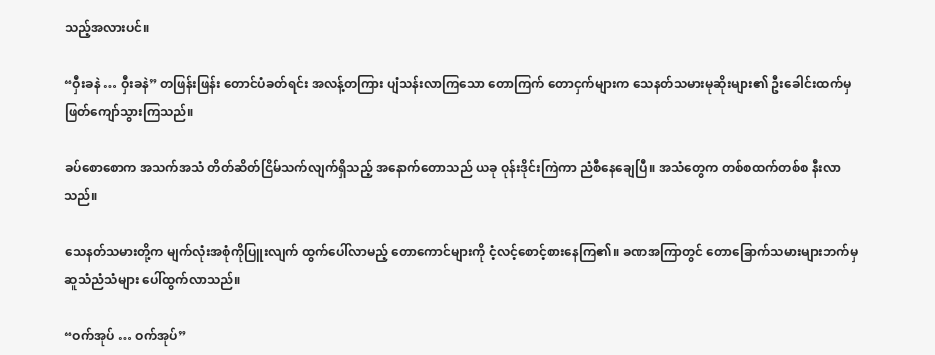သည့်အလားပင်။

“ဝှီးခနဲ … ဝှီးခနဲ” တဖြန်းဖြန်း တောင်ပံခတ်ရင်း အလန့်တကြား ပျံသန်းလာကြသော တောကြက် တောငှက်များက သေနတ်သမားမုဆိုးများ၏ ဦးခေါင်းထက်မှ ဖြတ်ကျော်သွားကြသည်။

ခပ်စောစောက အသက်အသံ တိတ်ဆိတ်ငြိမ်သက်လျက်ရှိသည့် အနောက်တောသည် ယခု ဝုန်းဒိုင်းကြဲကာ ညံစီနေချေပြီ။ အသံတွေက တစ်စထက်တစ်စ နီးလာသည်။

သေနတ်သမားတို့က မျက်လုံးအစုံကိုပြူးလျက် ထွက်ပေါ်လာမည့် တောကောင်များကို ငံ့လင့်စောင့်စားနေကြ၏။ ခဏအကြာတွင် တောခြောက်သမားများဘက်မှ ဆူသံညံသံများ ပေါ်ထွက်လာသည်။

“ဝက်အုပ် … ဝက်အုပ်”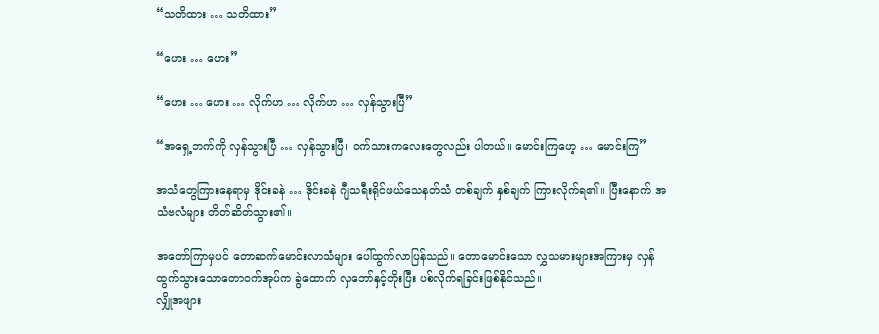“သတိထား … သတိထား”

“ဟေး … ဟေး”

“ဟေး … ဟေး … လိုက်ဟ … လိုက်ဟ … လှန်သွားပြီ”

“အရှေ့ဘက်ကို လှန်သွားပြီ … လှန်သွားပြီ၊ ဝက်သားကလေးတွေလည်း ပါတယ်။ မောင်းကြဟေ့ … မောင်းကြ”

အသံတွေကြားနေရာမှ ဒိုင်းခနဲ … ဒိုင်းခနဲ ဂျီသရီးရိုင်ဖယ်သေနတ်သံ တစ်ချက် နှစ်ချက် ကြားလိုက်ရ၏။ ပြီးနောက် အသံဗလံများ တိတ်ဆိတ်သွား၏။

အတော်ကြာမှပင် တောဆက်မောင်းလာသံများ ပေါ်ထွက်လာပြန်သည်။ တောမောင်းသော လွှသမားများအကြားမှ လှန်ထွက်သွားသောတောဝက်အုပ်က ခွဲထောက် လှဘော်နှင့်တိုးပြီး ပစ်လိုက်ရခြင်းဖြစ်နိုင်သည်။
လျှိုအဖျား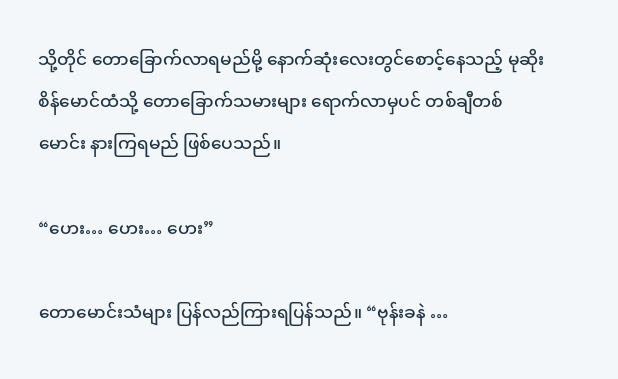သို့တိုင် တောခြောက်လာရမည်မို့ နောက်ဆုံးလေးတွင်စောင့်နေသည့် မုဆိုးစိန်မောင်ထံသို့ တောခြောက်သမားများ ရောက်လာမှပင် တစ်ချီတစ်မောင်း နားကြရမည် ဖြစ်ပေသည်။

“ဟေး… ဟေး… ဟေး”

တောမောင်းသံများ ပြန်လည်ကြားရပြန်သည်။ “ဗုန်းခနဲ …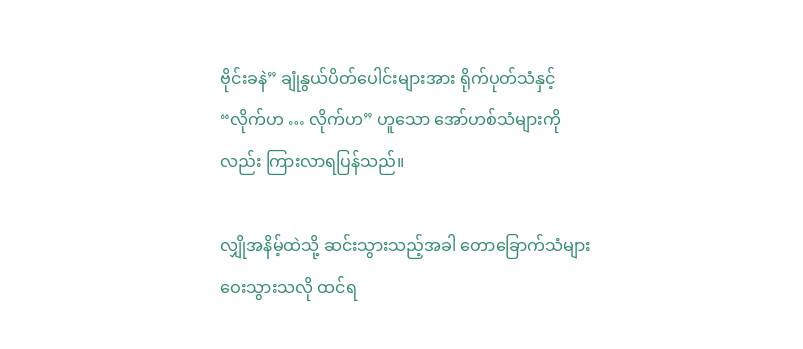ဗိုင်းခနဲ” ချုံနွယ်ပိတ်ပေါင်းများအား ရိုက်ပုတ်သံနှင့် “လိုက်ဟ … လိုက်ဟ” ဟူသော အော်ဟစ်သံများကိုလည်း ကြားလာရပြန်သည်။

လျှိုအနိမ့်ထဲသို့ ဆင်းသွားသည့်အခါ တောခြောက်သံများ ဝေးသွားသလို ထင်ရ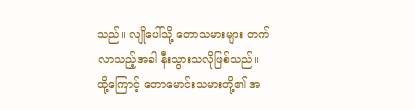သည်။ လျိုပေါ်သို့ တောသမားများ တက်လာသည့်အခါ နီးသွားသလိုဖြစ်သည်။ ထို့ကြောင့် တောမောင်းသမားတို့၏ အ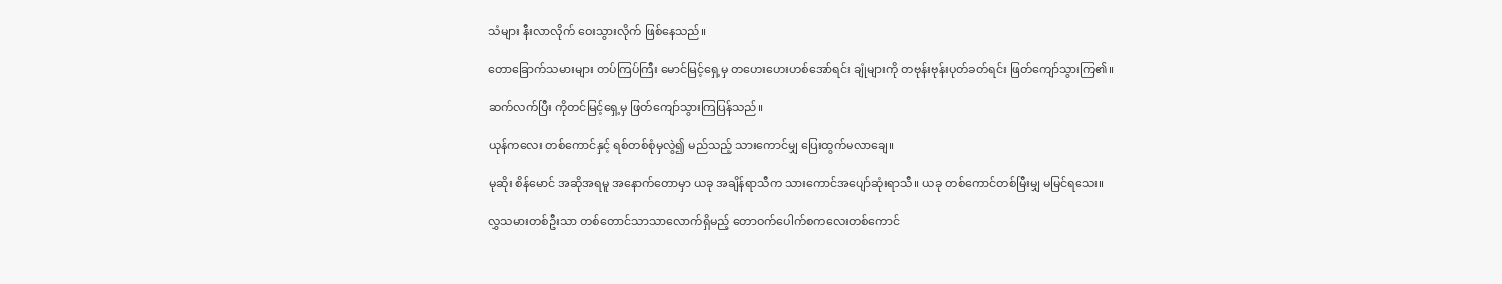သံများ နီးလာလိုက် ဝေးသွားလိုက် ဖြစ်နေသည်။

တောခြောက်သမားများ တပ်ကြပ်ကြီး မောင်မြင့်ရှေ့မှ တဟေးဟေးဟစ်အော်ရင်း ချုံများကို တဗုန်းဗုန်းပုတ်ခတ်ရင်း ဖြတ်ကျော်သွားကြ၏။

ဆက်လက်ပြီး ကိုတင်မြင့်ရှေ့မှ ဖြတ်ကျော်သွားကြပြန်သည်။

ယုန်ကလေး တစ်ကောင်နှင့် ရစ်တစ်စုံမှလွဲ၍ မည်သည့် သားကောင်မျှ ပြေးထွက်မလာချေ။

မုဆိုး စိန်မောင် အဆိုအရမူ အနောက်တောမှာ ယခု အချိန်ရာသီက သားကောင်အပျော်ဆုံးရာသီ။ ယခု တစ်ကောင်တစ်မြီးမျှ မမြင်ရသေး။

လွှသမားတစ်ဦးသာ တစ်တောင်သာသာလောက်ရှိမည့် တောဝက်ပေါက်စကလေးတစ်ကောင်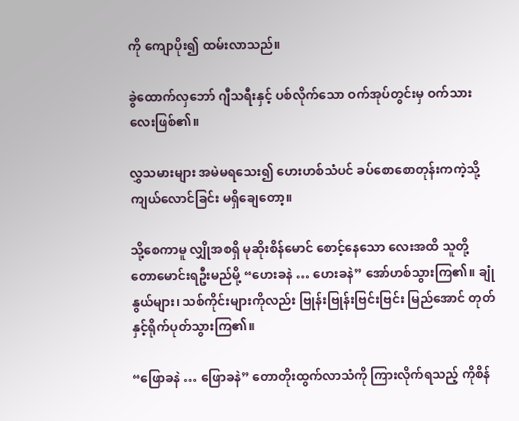ကို ကျောပိုး၍ ထမ်းလာသည်။

ခွဲထောက်လှဘော် ဂျီသရီးနှင့် ပစ်လိုက်သော ဝက်အုပ်တွင်းမှ ဝက်သားလေးဖြစ်၏။

လွှသမားများ အမဲမရသေး၍ ဟေးဟစ်သံပင် ခပ်စောစောတုန်းကကဲ့သို့ ကျယ်လောင်ခြင်း မရှိချေတော့။

သို့စေကာမူ လျှိုအစရှိ မုဆိုးစိန်မောင် စောင့်နေသော လေးအထိ သူတို့ တောမောင်းရဦးမည်မို့ “ဟေးခနဲ … ဟေးခနဲ” အော်ဟစ်သွားကြ၏။ ချုံနွယ်များ၊ သစ်ကိုင်းများကိုလည်း ဗြုန်းဗြုန်းဗြင်းဗြင်း မြည်အောင် တုတ်နှင့်ရိုက်ပုတ်သွားကြ၏။

“ဖြောခနဲ … ဖြောခနဲ” တောတိုးထွက်လာသံကို ကြားလိုက်ရသည့် ကိုစိန်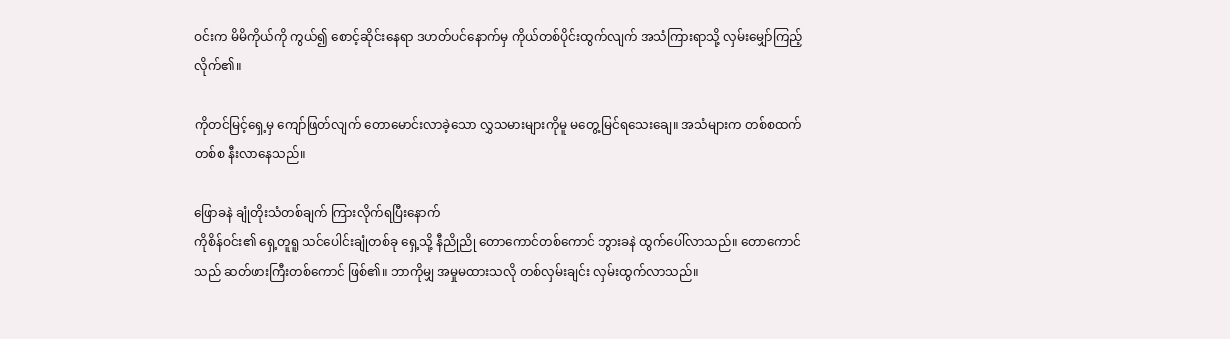ဝင်းက မိမိကိုယ်ကို ကွယ်၍ စောင့်ဆိုင်းနေရာ ဒဟတ်ပင်နောက်မှ ကိုယ်တစ်ပိုင်းထွက်လျက် အသံကြားရာသို့ လှမ်းမျှော်ကြည့်လိုက်၏။

ကိုတင်မြင့်ရှေ့မှ ကျော်ဖြတ်လျက် တောမောင်းလာခဲ့သော လွှသမားများကိုမူ မတွေ့မြင်ရသေးချေ။ အသံများက တစ်စထက်တစ်စ နီးလာနေသည်။

ဖြောခနဲ ချုံတိုးသံတစ်ချက် ကြားလိုက်ရပြီးနောက်
ကိုစိန်ဝင်း၏ ရှေ့တူရူ သင်ပေါင်းချုံတစ်ခု ရှေ့သို့ နီညိုညို တောကောင်တစ်ကောင် ဘွားခနဲ ထွက်ပေါ်လာသည်။ တောကောင်သည် ဆတ်ဖားကြီးတစ်ကောင် ဖြစ်၏။ ဘာကိုမျှ အမှုမထားသလို တစ်လှမ်းချင်း လှမ်းထွက်လာသည်။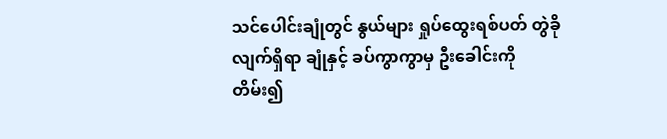သင်ပေါင်းချုံတွင် နွယ်များ ရှုပ်ထွေးရစ်ပတ် တွဲခိုလျက်ရှိရာ ချုံနှင့် ခပ်ကွာကွာမှ ဦးခေါင်းကို တိမ်း၍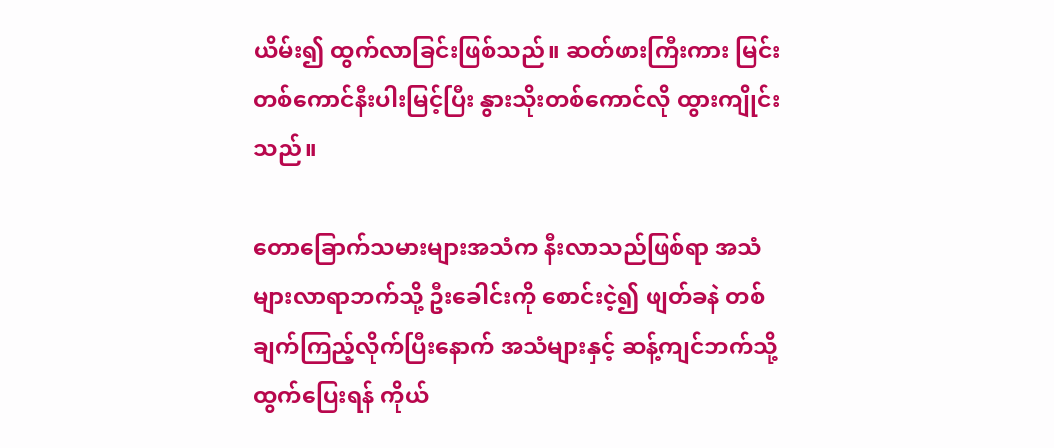ယိမ်း၍ ထွက်လာခြင်းဖြစ်သည်။ ဆတ်ဖားကြီးကား မြင်းတစ်ကောင်နီးပါးမြင့်ပြီး နွားသိုးတစ်ကောင်လို ထွားကျိုင်းသည်။

တောခြောက်သမားများအသံက နီးလာသည်ဖြစ်ရာ အသံများလာရာဘက်သို့ ဦးခေါင်းကို စောင်းငဲ့၍ ဖျတ်ခနဲ တစ်ချက်ကြည့်လိုက်ပြီးနောက် အသံများနှင့် ဆန့်ကျင်ဘက်သို့ ထွက်ပြေးရန် ကိုယ်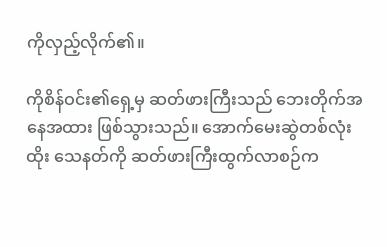ကိုလှည့်လိုက်၏။

ကိုစိန်ဝင်း၏ရှေ့မှ ဆတ်ဖားကြီးသည် ဘေးတိုက်အနေအထား ဖြစ်သွားသည်။ အောက်မေးဆွဲတစ်လုံးထိုး သေနတ်ကို ဆတ်ဖားကြီးထွက်လာစဉ်က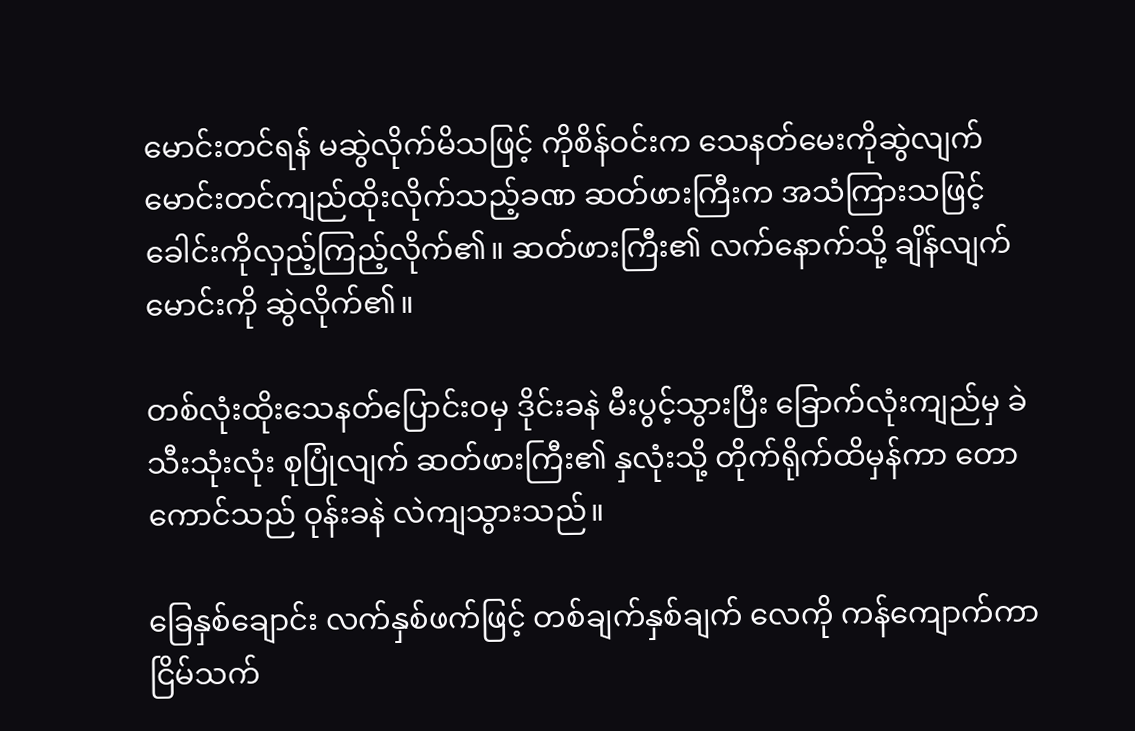မောင်းတင်ရန် မဆွဲလိုက်မိသဖြင့် ကိုစိန်ဝင်းက သေနတ်မေးကိုဆွဲလျက် မောင်းတင်ကျည်ထိုးလိုက်သည့်ခဏ ဆတ်ဖားကြီးက အသံကြားသဖြင့် ခေါင်းကိုလှည့်ကြည့်လိုက်၏။ ဆတ်ဖားကြီး၏ လက်နောက်သို့ ချိန်လျက် မောင်းကို ဆွဲလိုက်၏။

တစ်လုံးထိုးသေနတ်ပြောင်းဝမှ ဒိုင်းခနဲ မီးပွင့်သွားပြီး ခြောက်လုံးကျည်မှ ခဲသီးသုံးလုံး စုပြုံလျက် ဆတ်ဖားကြီး၏ နှလုံးသို့ တိုက်ရိုက်ထိမှန်ကာ တောကောင်သည် ဝုန်းခနဲ လဲကျသွားသည်။

ခြေနှစ်ချောင်း လက်နှစ်ဖက်ဖြင့် တစ်ချက်နှစ်ချက် လေကို ကန်ကျောက်ကာ ငြိမ်သက်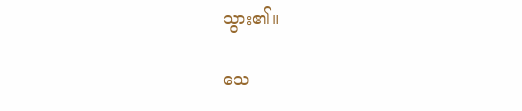သွား၏။

သေ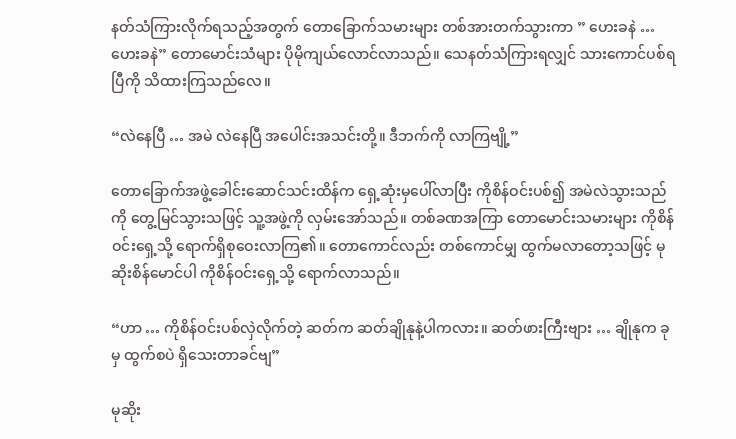နတ်သံကြားလိုက်ရသည့်အတွက် တောခြောက်သမားများ တစ်အားတက်သွားကာ ” ဟေးခနဲ … ဟေးခနဲ” တောမောင်းသံများ ပိုမိုကျယ်လောင်လာသည်။ သေနတ်သံကြားရလျှင် သားကောင်ပစ်ရပြီကို သိထားကြသည်လေ။

“လဲနေပြီ … အမဲ လဲနေပြီ အပေါင်းအသင်းတို့။ ဒီဘက်ကို လာကြဗျို့”

တောခြောက်အဖွဲ့ခေါင်းဆောင်သင်းထိန်က ရှေ့ဆုံးမှပေါ်လာပြီး ကိုစိန်ဝင်းပစ်၍ အမဲလဲသွားသည်ကို တွေ့မြင်သွားသဖြင့် သူ့အဖွဲ့ကို လှမ်းအော်သည်။ တစ်ခဏအကြာ တောမောင်းသမားများ ကိုစိန်ဝင်းရှေ့သို့ ရောက်ရှိစုဝေးလာကြ၏။ တောကောင်လည်း တစ်ကောင်မျှ ထွက်မလာတော့သဖြင့် မုဆိုးစိန်မောင်ပါ ကိုစိန်ဝင်းရှေ့သို့ ရောက်လာသည်။

“ဟာ … ကိုစိန်ဝင်းပစ်လှဲလိုက်တဲ့ ဆတ်က ဆတ်ချိုနုနဲ့ပါကလား။ ဆတ်ဖားကြီးဗျား … ချိုနုက ခုမှ ထွက်စပဲ ရှိသေးတာခင်ဗျ”

မုဆိုး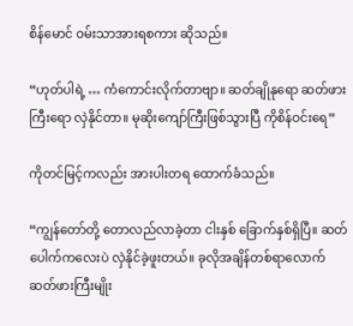စိန်မောင် ဝမ်းသာအားရစကား ဆိုသည်။

“ဟုတ်ပါရဲ့ … ကံကောင်းလိုက်တာဗျာ။ ဆတ်ချိုနုရော ဆတ်ဖားကြီးရော လှဲနိုင်တာ။ မုဆိုးကျော်ကြီးဖြစ်သွားပြီ ကိုစိန်ဝင်းရေ”

ကိုတင်မြင့်ကလည်း အားပါးတရ ထောက်ခံသည်။

“ကျွန်တော်တို့ တောလည်လာခဲ့တာ ငါးနှစ် ခြောက်နှစ်ရှိပြီ။ ဆတ်ပေါက်ကလေးပဲ လှဲနိုင်ခဲ့ဖူးတယ်။ ခုလိုအချိန်တစ်ရာလောက် ဆတ်ဖားကြီးမျိုး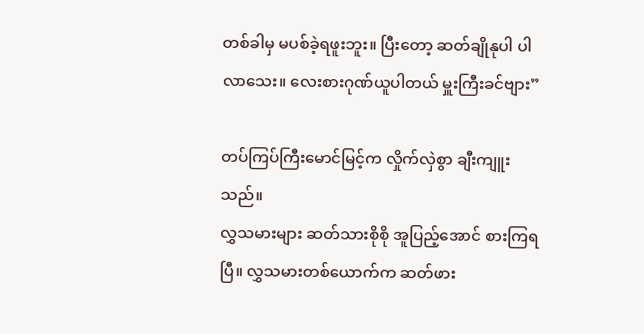တစ်ခါမှ မပစ်ခဲ့ရဖူးဘူး။ ပြီးတော့ ဆတ်ချိုနုပါ ပါလာသေး။ လေးစားဂုဏ်ယူပါတယ် မှူးကြီးခင်ဗျား”

တပ်ကြပ်ကြီးမောင်မြင့်က လှိုက်လှဲစွာ ချီးကျူးသည်။
လွှသမားများ ဆတ်သားစိုစို အူပြည့်အောင် စားကြရပြီ။ လွှသမားတစ်ယောက်က ဆတ်ဖား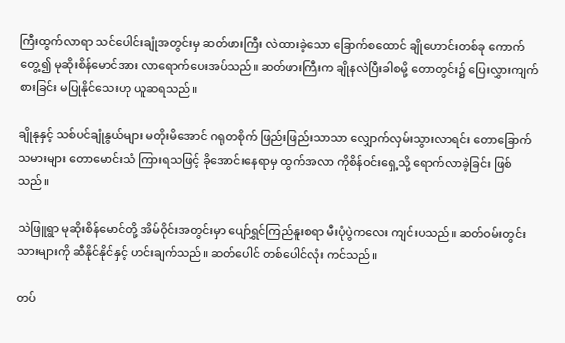ကြီးထွက်လာရာ သင်ပေါင်းချုံအတွင်းမှ ဆတ်ဖားကြီး လဲထားခဲ့သော ခြောက်စထောင် ချိုဟောင်းတစ်ခု ကောက်တွေ့၍ မုဆိုးစိန်မောင်အား လာရောက်ပေးအပ်သည်။ ဆတ်ဖားကြီးက ချိုနလဲပြီးခါစမို့ တောတွင်း၌ ပြေးလွှားကျက်စားခြင်း မပြုနိုင်သေးဟု ယူဆရသည်။

ချိုနုနှင့် သစ်ပင်ချုံနွယ်များ မတိုးမိအောင် ဂရုတစိုက် ဖြည်းဖြည်းသာသာ လျှောက်လှမ်းသွားလာရင်း တောခြောက်သမားများ တောမောင်းသံ ကြားရသဖြင့် ခိုအောင်းနေရာမှ ထွက်အလာ ကိုစိန်ဝင်းရှေ့သို့ ရောက်လာခဲ့ခြင်း ဖြစ်သည်။

သဲဖြူရွာ မုဆိုးစိန်မောင်တို့ အိမ်ဝိုင်းအတွင်းမှာ ပျော်ရွှင်ကြည်နူးစရာ မီးပုံပွဲကလေး ကျင်းပသည်။ ဆတ်ဝမ်းတွင်းသားများကို ဆီနိုင်နိုင်နှင့် ဟင်းချက်သည်။ ဆတ်ပေါင် တစ်ပေါင်လုံး ကင်သည်။

တပ်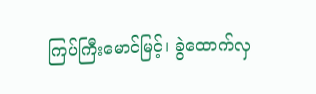ကြပ်ကြီးမောင်မြင့်၊ ခွဲထောက်လှ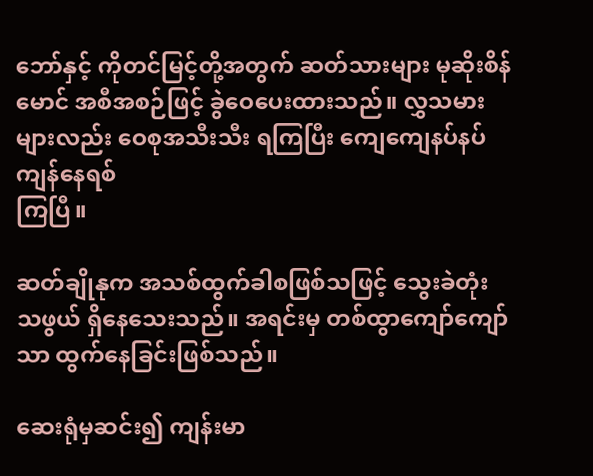ဘော်နှင့် ကိုတင်မြင့်တို့အတွက် ဆတ်သားများ မုဆိုးစိန်မောင် အစီအစဉ်ဖြင့် ခွဲဝေပေးထားသည်။ လွှသမားများလည်း ဝေစုအသီးသီး ရကြပြီး ကျေကျေနပ်နပ် ကျန်နေရစ်
ကြပြီ။

ဆတ်ချိုနုက အသစ်ထွက်ခါစဖြစ်သဖြင့် သွေးခဲတုံးသဖွယ် ရှိနေသေးသည်။ အရင်းမှ တစ်ထွာကျော်ကျော်သာ ထွက်နေခြင်းဖြစ်သည်။

ဆေးရုံမှဆင်း၍ ကျန်းမာ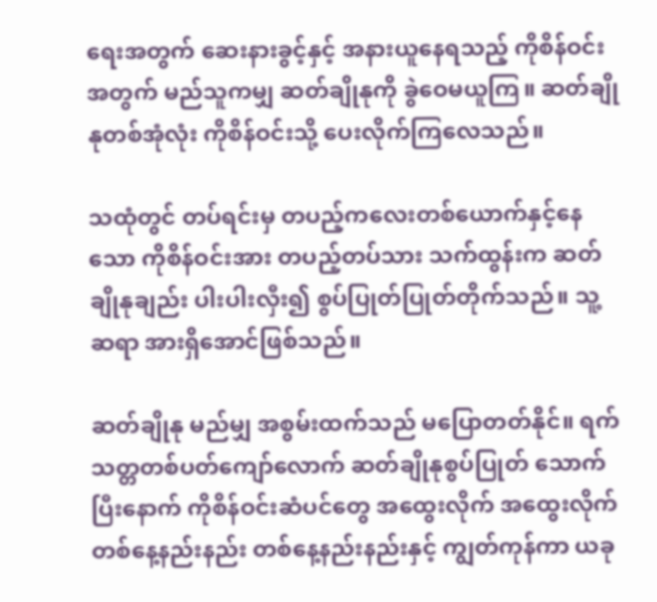ရေးအတွက် ဆေးနားခွင့်နှင့် အနားယူနေရသည့် ကိုစိန်ဝင်းအတွက် မည်သူကမျှ ဆတ်ချိုနုကို ခွဲဝေမယူကြ။ ဆတ်ချိုနုတစ်အုံလုံး ကိုစိန်ဝင်းသို့ ပေးလိုက်ကြလေသည်။

သထုံတွင် တပ်ရင်းမှ တပည့်ကလေးတစ်ယောက်နှင့်နေသော ကိုစိန်ဝင်းအား တပည့်တပ်သား သက်ထွန်းက ဆတ်ချိုနုချည်း ပါးပါးလှီး၍ စွပ်ပြုတ်ပြုတ်တိုက်သည်။ သူ့ဆရာ အားရှိအောင်ဖြစ်သည်။

ဆတ်ချိုနု မည်မျှ အစွမ်းထက်သည် မပြောတတ်နိုင်။ ရက်သတ္တတစ်ပတ်ကျော်လောက် ဆတ်ချိုနုစွပ်ပြုတ် သောက်ပြီးနောက် ကိုစိန်ဝင်းဆံပင်တွေ အထွေးလိုက် အထွေးလိုက် တစ်နေ့နည်းနည်း တစ်နေ့နည်းနည်းနှင့် ကျွတ်ကုန်ကာ ယခု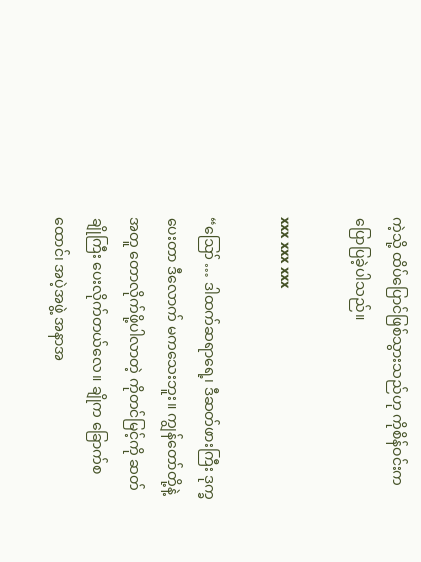ကဲ့သို့ ထိပ်ပြောင်ဖြစ်သွားသည်ဟု ကိုစိန်ဝင်းက ပြောပြခဲ့ပါသည်။

xxx xxx xxx

“ဪ … ဒါထက်ဆရာရေ့၊ ဒီဆတ်ဖားကြီး ဒုက္ခပေးတာ ဒီလောက် မကသေးဘူး။ ကျွန်တော်တို့နဲ့အတူ တောလိုက်ဖို့ပါလာတဲ့ ကိုတင်မြင့်ကို ဆတ်ချိုကြီး ပေးလိုက်တယ်လေ။ ချိုက ခြောက်စထောင်၊ အပဲ့အဖွဲ့ အနာအ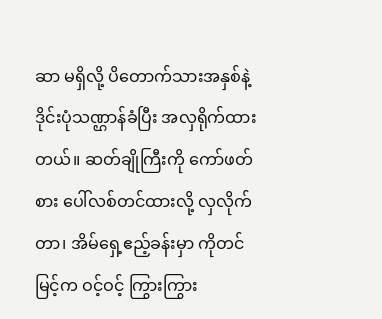ဆာ မရှိလို့ ပိတောက်သားအနှစ်နဲ့ ဒိုင်းပုံသဏ္ဌာန်ခံပြီး အလှရိုက်ထားတယ်။ ဆတ်ချိုကြီးကို ကော်ဖတ်စား ပေါ်လစ်တင်ထားလို့ လှလိုက်တာ၊ အိမ်ရှေ့ဧည့်ခန်းမှာ ကိုတင်မြင့်က ဝင့်ဝင့် ကြွားကြွား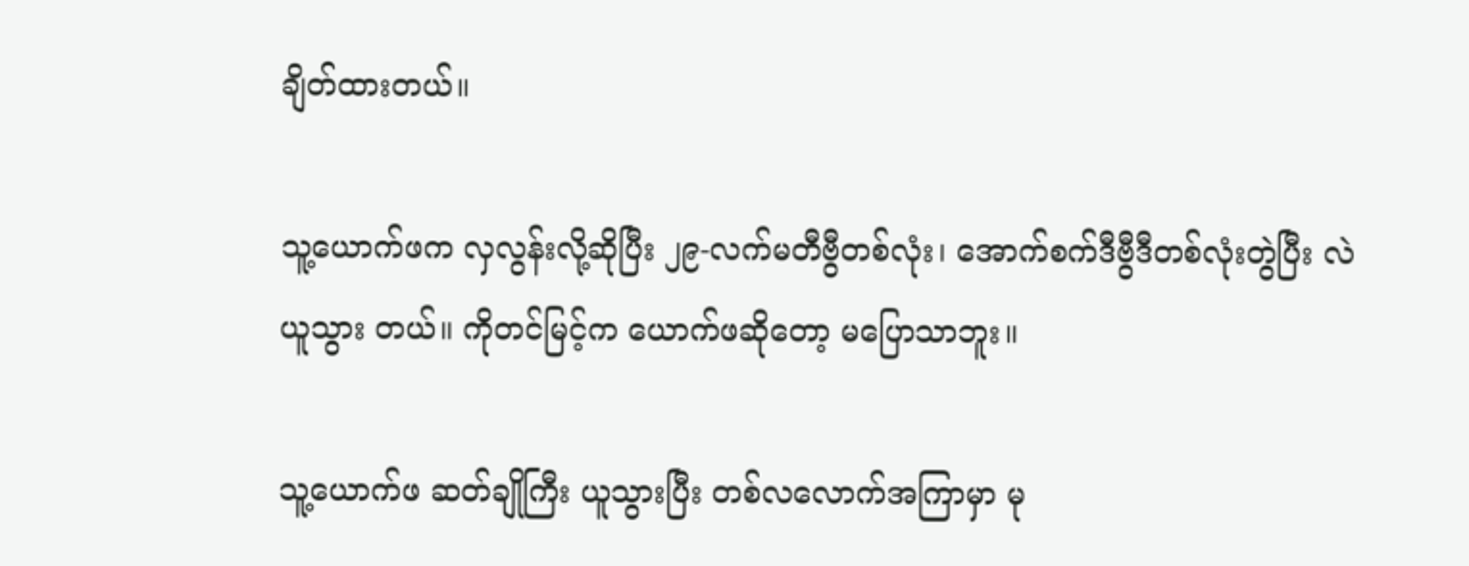ချိတ်ထားတယ်။

သူ့ယောက်ဖက လှလွန်းလို့ဆိုပြီး ၂၉-လက်မတီဗွီတစ်လုံး၊ အောက်စက်ဒီဗွီဒီတစ်လုံးတွဲပြီး လဲယူသွား တယ်။ ကိုတင်မြင့်က ယောက်ဖဆိုတော့ မပြောသာဘူး။

သူ့ယောက်ဖ ဆတ်ချိုကြီး ယူသွားပြီး တစ်လလောက်အကြာမှာ မု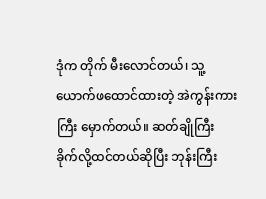ဒုံက တိုက် မီးလောင်တယ်၊ သူ့ယောက်ဖထောင်ထားတဲ့ အဲကွန်းကားကြီး မှောက်တယ်။ ဆတ်ချိုကြီး ခိုက်လို့ထင်တယ်ဆိုပြီး ဘုန်းကြီး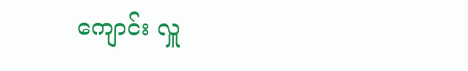ကျောင်း လှူ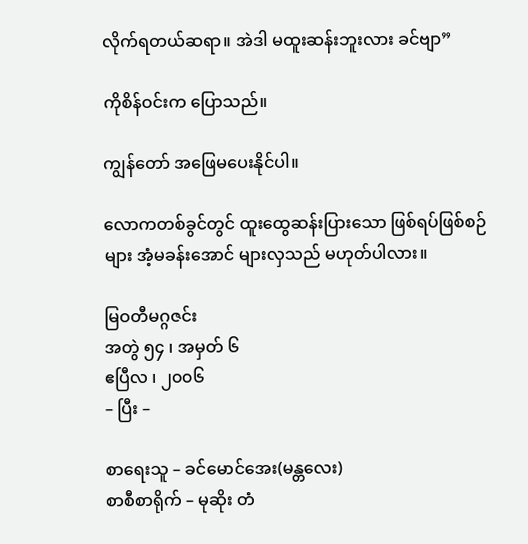လိုက်ရတယ်ဆရာ။ အဲဒါ မထူးဆန်းဘူးလား ခင်ဗျာ”

ကိုစိန်ဝင်းက ပြောသည်။

ကျွန်တော် အဖြေမပေးနိုင်ပါ။

လောကတစ်ခွင်တွင် ထူးထွေဆန်းပြားသော ဖြစ်ရပ်ဖြစ်စဉ်များ အံ့မခန်းအောင် များလှသည် မဟုတ်ပါလား။

မြဝတီမဂ္ဂဇင်း
အတွဲ ၅၄ ၊ အမှတ် ၆
ဧပြီလ ၊ ၂၀၀၆
– ပြီး –

စာရေးသူ – ခင်မောင်အေး(မန္တလေး)
စာစီစာရိုက် – မုဆိုး တံ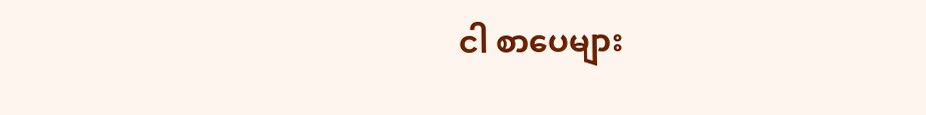ငါ စာပေများ